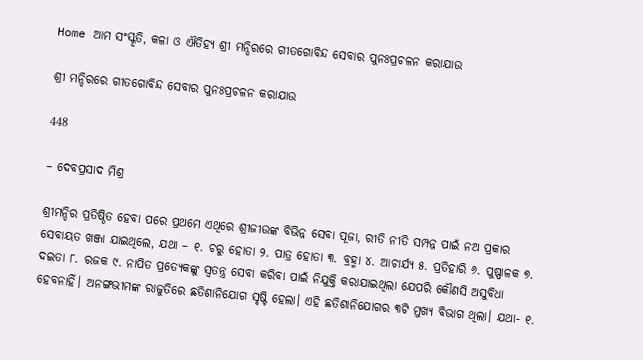Home ଆମ ସଂସ୍କୃତି, କଳା ଓ ଐତିହ୍ୟ ଶ୍ରୀ ମନ୍ଦିରରେ ଗୀତଗୋବିନ୍ଦ ସେବାର ପୁନଃପ୍ରଚଳନ କରାଯାଉ

ଶ୍ରୀ ମନ୍ଦିରରେ ଗୀତଗୋବିନ୍ଦ ସେବାର ପୁନଃପ୍ରଚଳନ କରାଯାଉ

448

– ଦେବପ୍ରସାଦ ମିଶ୍ର

ଶ୍ରୀମନ୍ଦିର ପ୍ରତିଷ୍ଠିତ ହେବା ପରେ ପ୍ରଥମେ ଏଥିରେ ଶ୍ରୀଜୀଉଙ୍କ ବିଭିନ୍ନ ସେବା ପୂଜା, ରୀତି ନୀତି ସମ୍ପନ୍ନ ପାଇଁ ନଅ ପ୍ରକାର ସେବାୟତ ଖଞ୍ଜା ଯାଇଥିଲେ, ଯଥା – ୧. ଚରୁ ହୋତା ୨. ପାତ୍ର ହୋତା ୩. ବ୍ରହ୍ମା ୪. ଆଚାର୍ଯ୍ୟ ୫. ପ୍ରତିହାରି ୬. ପୁଷ୍ପାଳକ ୭. ଦଇତା ୮. ରଜକ ୯. ନାପିତ ପ୍ରତ୍ୟେକଙ୍କୁ ସ୍ୱତନ୍ତ୍ର ସେବା କରିବା ପାଇଁ ନିଯୁକ୍ତି କରାଯାଇଥିଲା ଯେପରି କୌଣସି ଅସୁବିଧା ହେବନାହିଁ। ଅନଙ୍ଗଭୀମଙ୍କ ରାଜୁତିରେ ଛତିଶାନିଯୋଗ ସୃଷ୍ଟି ହେଲା। ଏହି ଛତିଶାନିଯୋଗର ୩ଟି ମୁଖ୍ୟ ବିଭାଗ ଥିଲା। ଯଥା- ୧.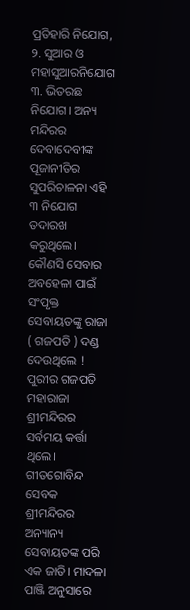ପ୍ରତିହାରି ନିଯୋଗ, ୨. ସୁଆର ଓ ମହାସୁଆରନିଯୋଗ ୩. ଭିତରଛ ନିଯୋଗ। ଅନ୍ୟ ମନ୍ଦିରର ଦେବାଦେବୀଙ୍କ ପୂଜାନୀତିର ସୁପରିଚାଳନା ଏହି ୩ ନିଯୋଗ ତଦାରଖ କରୁଥିଲେ। କୌଣସି ସେବାର ଅବହେଳା ପାଇଁ ସଂପୃକ୍ତ ସେବାୟତଙ୍କୁ ରାଜା ( ଗଜପତି ) ଦଣ୍ଡ ଦେଉଥିଲେ ! ପୁରୀର ଗଜପତି ମହାରାଜା ଶ୍ରୀମନ୍ଦିରର ସର୍ବମୟ କର୍ତ୍ତା ଥିଲେ। ଗୀତଗୋବିନ୍ଦ ସେବକ ଶ୍ରୀମନ୍ଦିରର ଅନ୍ୟାନ୍ୟ ସେବାୟତଙ୍କ ପରି ଏକ ଜାତି। ମାଦଳା ପାଞ୍ଜି ଅନୁସାରେ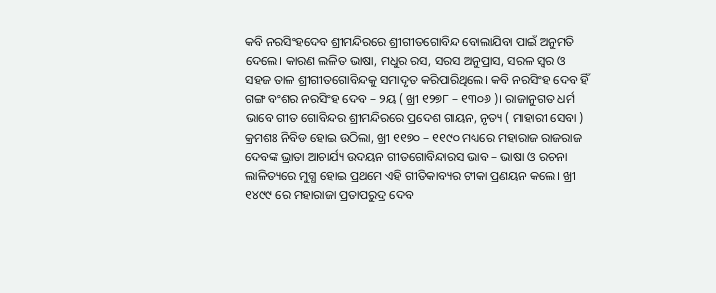କବି ନରସିଂହଦେବ ଶ୍ରୀମନ୍ଦିରରେ ଶ୍ରୀଗୀତଗୋବିନ୍ଦ ବୋଲାଯିବା ପାଇଁ ଅନୁମତି ଦେଲେ। କାରଣ ଲଳିତ ଭାଷା, ମଧୁର ରସ, ସରସ ଅନୁପ୍ରାସ, ସରଳ ସ୍ୱର ଓ ସହଜ ତାଳ ଶ୍ରୀଗୀତଗୋବିନ୍ଦକୁ ସମାଦୃତ କରିପାରିଥିଲେ। କବି ନରସିଂହ ଦେବ ହିଁ ଗଙ୍ଗ ବଂଶର ନରସିଂହ ଦେବ – ୨ୟ ( ଖ୍ରୀ ୧୨୭୮ – ୧୩୦୬ )। ରାଜାନୁଗତ ଧର୍ମ ଭାବେ ଗୀତ ଗୋବିନ୍ଦର ଶ୍ରୀମନ୍ଦିରରେ ପ୍ରଦେଶ ଗାୟନ, ନୃତ୍ୟ ( ମାହାରୀ ସେବା ) କ୍ରମଶଃ ନିବିଡ ହୋଇ ଉଠିଲା, ଖ୍ରୀ ୧୧୭୦ – ୧୧୯୦ ମଧ୍ୟରେ ମହାରାଜ ରାଜରାଜ ଦେବଙ୍କ ଭ୍ରାତା ଆଚାର୍ଯ୍ୟ ଉଦୟନ ଗୀତଗୋବିନ୍ଦାରସ ଭାବ – ଭାଷା ଓ ରଚନା ଲାଳିତ୍ୟରେ ମୁଗ୍ଧ ହୋଇ ପ୍ରଥମେ ଏହି ଗୀତିକାବ୍ୟର ଟୀକା ପ୍ରଣୟନ କଲେ। ଖ୍ରୀ ୧୪୯୯ ରେ ମହାରାଜା ପ୍ରତାପରୁଦ୍ର ଦେବ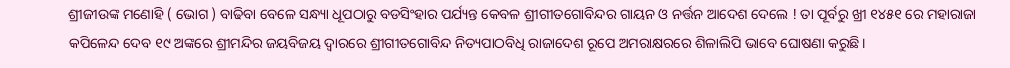ଶ୍ରୀଜୀଉଙ୍କ ମଣୋହି ( ଭୋଗ ) ବାଢିବା ବେଳେ ସନ୍ଧ୍ୟା ଧୂପଠାରୁ ବଡସିଂହାର ପର୍ଯ୍ୟନ୍ତ କେବଳ ଶ୍ରୀଗୀତଗୋବିନ୍ଦର ଗାୟନ ଓ ନର୍ତ୍ତନ ଆଦେଶ ଦେଲେ ! ତା ପୂର୍ବରୁ ଖ୍ରୀ ୧୪୫୧ ରେ ମହାରାଜା କପିଳେନ୍ଦ ଦେବ ୧୯ ଅଙ୍କରେ ଶ୍ରୀମନ୍ଦିର ଜୟବିଜୟ ଦ୍ୱାରରେ ଶ୍ରୀଗୀତଗୋବିନ୍ଦ ନିତ୍ୟପାଠବିଧି ରାଜାଦେଶ ରୂପେ ଅମରାକ୍ଷରରେ ଶିଳାଲିପି ଭାବେ ଘୋଷଣା କରୁଛି।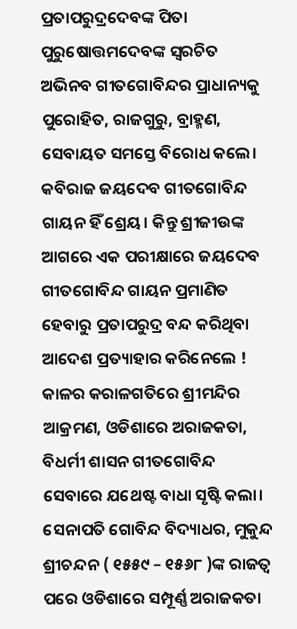ପ୍ରତାପରୁଦ୍ରଦେବଙ୍କ ପିତା ପୁରୁଷୋତ୍ତମଦେବଙ୍କ ସ୍ୱରଚିତ ଅଭିନବ ଗୀତଗୋବିନ୍ଦର ପ୍ରାଧାନ୍ୟକୁ ପୁରୋହିତ, ରାଜଗୁରୁ, ବ୍ରାହ୍ମଣ, ସେବାୟତ ସମସ୍ତେ ବିରୋଧ କଲେ। କବିରାଜ ଜୟଦେବ ଗୀତଗୋବିନ୍ଦ ଗାୟନ ହିଁ ଶ୍ରେୟ। କିନ୍ତୁ ଶ୍ରୀଜୀଉଙ୍କ ଆଗରେ ଏକ ପରୀକ୍ଷାରେ ଜୟଦେବ ଗୀତଗୋବିନ୍ଦ ଗାୟନ ପ୍ରମାଣିତ ହେବାରୁ ପ୍ରତାପରୁଦ୍ର ବନ୍ଦ କରିଥିବା ଆଦେଶ ପ୍ରତ୍ୟାହାର କରିନେଲେ ! କାଳର କରାଳଗତିରେ ଶ୍ରୀମନ୍ଦିର ଆକ୍ରମଣ, ଓଡିଶାରେ ଅରାଜକତା, ବିଧର୍ମୀ ଶାସନ ଗୀତଗୋବିନ୍ଦ ସେବାରେ ଯଥେଷ୍ଟ ବାଧା ସୃଷ୍ଟି କଲା। ସେନାପତି ଗୋବିନ୍ଦ ବିଦ୍ୟାଧର, ମୁକୁନ୍ଦ ଶ୍ରୀଚନ୍ଦନ ( ୧୫୫୯ – ୧୫୬୮ )ଙ୍କ ରାଜତ୍ୱ ପରେ ଓଡିଶାରେ ସମ୍ପୂର୍ଣ୍ଣ ଅରାଜକତା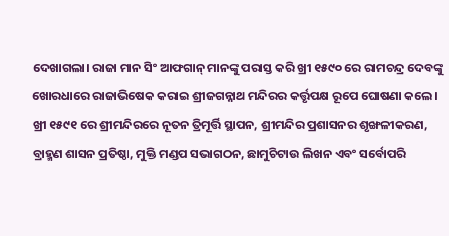ଦେଖାଗଲା। ରାଜା ମାନ ସିଂ ଆଫଗାନ୍ ମାନଙ୍କୁ ପରାସ୍ତ କରି ଖ୍ରୀ ୧୫୯୦ ରେ ରାମଚନ୍ଦ୍ର ଦେବଙ୍କୁ ଖୋରଧାରେ ରାଜାଭିଷେକ କରାଇ ଶ୍ରୀଜଗନ୍ନାଥ ମନ୍ଦିରର କର୍ତ୍ତୃପକ୍ଷ ରୂପେ ଘୋଷଣା କଲେ। ଖ୍ରୀ ୧୫୯୧ ରେ ଶ୍ରୀମନ୍ଦିରରେ ନୂତନ ତ୍ରିମୂର୍ତ୍ତି ସ୍ଥାପନ, ଶ୍ରୀମନ୍ଦିର ପ୍ରଶାସନର ଶୃଙ୍ଖଳୀକରଣ, ବ୍ରାହ୍ମଣ ଶାସନ ପ୍ରତିଷ୍ଠା, ମୁକ୍ତି ମଣ୍ଡପ ସଭାଗଠନ, ଛାମୁଚିଟାଉ ଲିଖନ ଏବଂ ସର୍ବୋପରି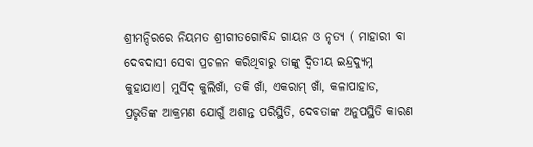ଶ୍ରୀମନ୍ଦିରରେ ନିୟମତ ଶ୍ରୀଗୀତଗୋବିନ୍ଦ ଗାୟନ ଓ ନୃତ୍ୟ ( ମାହାରୀ ବା ଦେବଦାସୀ ସେବା ପ୍ରଚଳନ କରିଥିବାରୁ ତାଙ୍କୁ ଦ୍ୱିତୀୟ ଇନ୍ଦ୍ରଦ୍ୟୁମ୍ନ କୁହାଯାଏ। ମୁର୍ସିଦ୍ କୁଲିଖାଁ, ତକି ଖାଁ, ଏକରାମ୍ ଖାଁ, କଳାପାହାଡ, ପ୍ରଭୃତିଙ୍କ ଆକ୍ରମଣ ଯୋଗୁଁ ଅଶାନ୍ତ ପରିସ୍ଥିତି, ଦେବତାଙ୍କ ଅନୁପସ୍ଥିତି କାରଣ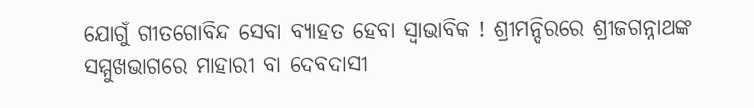ଯୋଗୁଁ ଗୀତଗୋବିନ୍ଦ ସେବା ବ୍ୟାହତ ହେବା ସ୍ୱାଭାବିକ ! ଶ୍ରୀମନ୍ଦିରରେ ଶ୍ରୀଜଗନ୍ନାଥଙ୍କ ସମ୍ମୁଖଭାଗରେ ମାହାରୀ ବା ଦେବଦାସୀ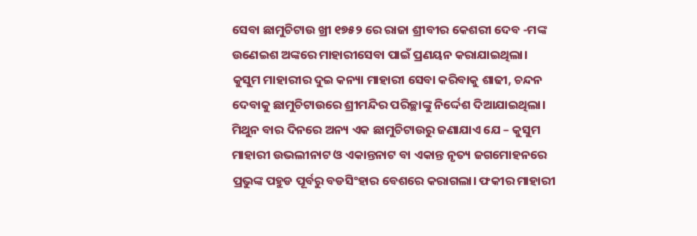ସେବା ଛାମୁଚିଟାଉ ଖ୍ରୀ ୧୭୫୨ ରେ ରାଜା ଶ୍ରୀବୀର କେଶରୀ ଦେବ -ମଙ୍କ ଉଣେଇଶ ଅଙ୍କରେ ମାହାରୀସେବା ପାଇଁ ପ୍ରଣୟନ କରାଯାଇଥିଲା। କୁସୁମ ମାହାରୀର ଦୁଇ କନ୍ୟା ମାହାରୀ ସେବା କରିବାକୁ ଶାଢୀ, ଚନ୍ଦନ ଦେବାକୁ ଛାମୁଚିଟାଉରେ ଶ୍ରୀମନ୍ଦିର ପରିଚ୍ଛାଙ୍କୁ ନିର୍ଦ୍ଦେଶ ଦିଆଯାଇଥିଲା। ମିଥୁନ ବାର ଦିନରେ ଅନ୍ୟ ଏକ ଛାମୁଚିଟାଉରୁ ଜଣାଯାଏ ଯେ – କୁସୁମ ମାହାରୀ ଉଭଲୀନାଟ ଓ ଏକାନ୍ତନାଟ ବା ଏକାନ୍ତ ନୃତ୍ୟ ଜଗମୋହନରେ ପ୍ରଭୁଙ୍କ ପହୁଡ ପୂର୍ବରୁ ବଡସିଂହାର ବେଶରେ କରାଗଲା। ଫକୀର ମାହାରୀ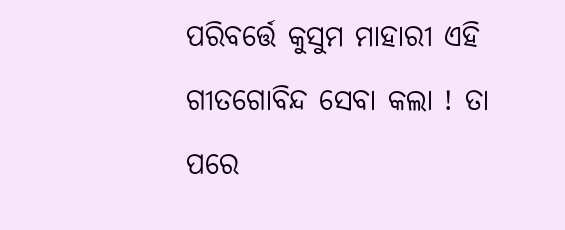ପରିବର୍ତ୍ତେ କୁସୁମ ମାହାରୀ ଏହି ଗୀତଗୋବିନ୍ଦ ସେବା କଲା ! ତା ପରେ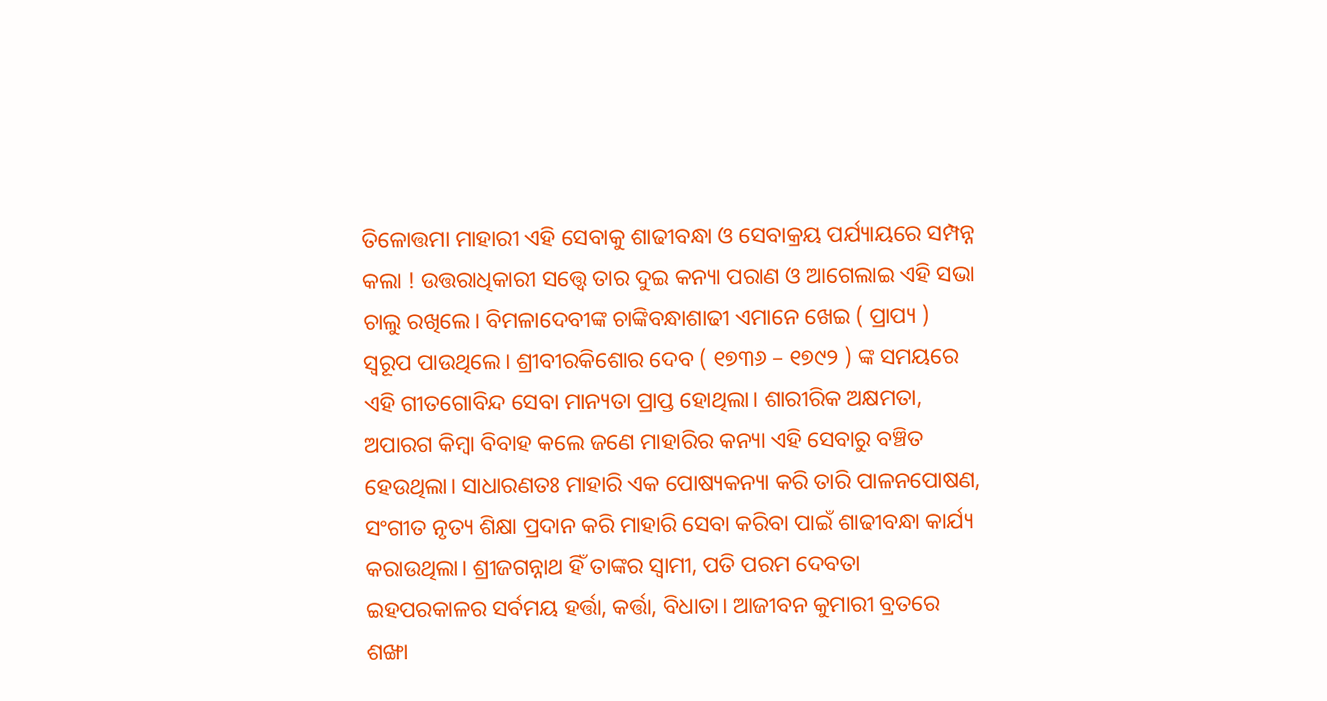ତିଳୋତ୍ତମା ମାହାରୀ ଏହି ସେବାକୁ ଶାଢୀବନ୍ଧା ଓ ସେବାକ୍ରୟ ପର୍ଯ୍ୟାୟରେ ସମ୍ପନ୍ନ କଲା ! ଉତ୍ତରାଧିକାରୀ ସତ୍ତ୍ୱେ ତାର ଦୁଇ କନ୍ୟା ପରାଣ ଓ ଆଗେଲାଇ ଏହି ସଭା ଚାଲୁ ରଖିଲେ। ବିମଳାଦେବୀଙ୍କ ଚାଙ୍କିବନ୍ଧାଶାଢୀ ଏମାନେ ଖେଇ ( ପ୍ରାପ୍ୟ ) ସ୍ୱରୂପ ପାଉଥିଲେ। ଶ୍ରୀବୀରକିଶୋର ଦେବ ( ୧୭୩୬ – ୧୭୯୨ ) ଙ୍କ ସମୟରେ ଏହି ଗୀତଗୋବିନ୍ଦ ସେବା ମାନ୍ୟତା ପ୍ରାପ୍ତ ହୋଥିଲା। ଶାରୀରିକ ଅକ୍ଷମତା, ଅପାରଗ କିମ୍ବା ବିବାହ କଲେ ଜଣେ ମାହାରିର କନ୍ୟା ଏହି ସେବାରୁ ବଞ୍ଚିତ ହେଉଥିଲା। ସାଧାରଣତଃ ମାହାରି ଏକ ପୋଷ୍ୟକନ୍ୟା କରି ତାରି ପାଳନପୋଷଣ, ସଂଗୀତ ନୃତ୍ୟ ଶିକ୍ଷା ପ୍ରଦାନ କରି ମାହାରି ସେବା କରିବା ପାଇଁ ଶାଢୀବନ୍ଧା କାର୍ଯ୍ୟ କରାଉଥିଲା। ଶ୍ରୀଜଗନ୍ନାଥ ହିଁ ତାଙ୍କର ସ୍ୱାମୀ, ପତି ପରମ ଦେବତା ଇହପରକାଳର ସର୍ବମୟ ହର୍ତ୍ତା, କର୍ତ୍ତା, ବିଧାତା। ଆଜୀବନ କୁମାରୀ ବ୍ରତରେ ଶଙ୍ଖା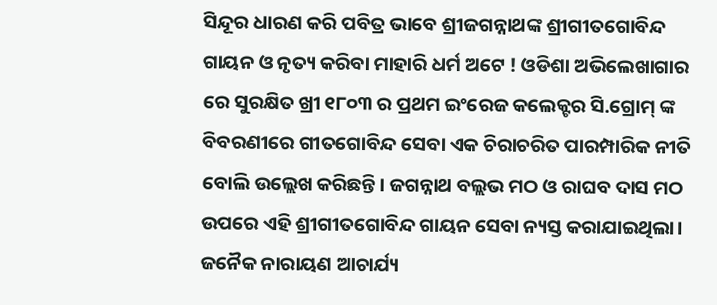ସିନ୍ଦୂର ଧାରଣ କରି ପବିତ୍ର ଭାବେ ଶ୍ରୀଜଗନ୍ନାଥଙ୍କ ଶ୍ରୀଗୀତଗୋବିନ୍ଦ ଗାୟନ ଓ ନୃତ୍ୟ କରିବା ମାହାରି ଧର୍ମ ଅଟେ ! ଓଡିଶା ଅଭିଲେଖାଗାର ରେ ସୁରକ୍ଷିତ ଖ୍ରୀ ୧୮୦୩ ର ପ୍ରଥମ ଇଂରେଜ କଲେକ୍ଟର ସି.ଗ୍ରୋମ୍ ଙ୍କ ବିବରଣୀରେ ଗୀତଗୋବିନ୍ଦ ସେବା ଏକ ଚିରାଚରିତ ପାରମ୍ପାରିକ ନୀତି ବୋଲି ଉଲ୍ଲେଖ କରିଛନ୍ତି। ଜଗନ୍ନାଥ ବଲ୍ଲଭ ମଠ ଓ ରାଘବ ଦାସ ମଠ ଉପରେ ଏହି ଶ୍ରୀଗୀତଗୋବିନ୍ଦ ଗାୟନ ସେବା ନ୍ୟସ୍ତ କରାଯାଇଥିଲା। ଜନୈକ ନାରାୟଣ ଆଚାର୍ଯ୍ୟ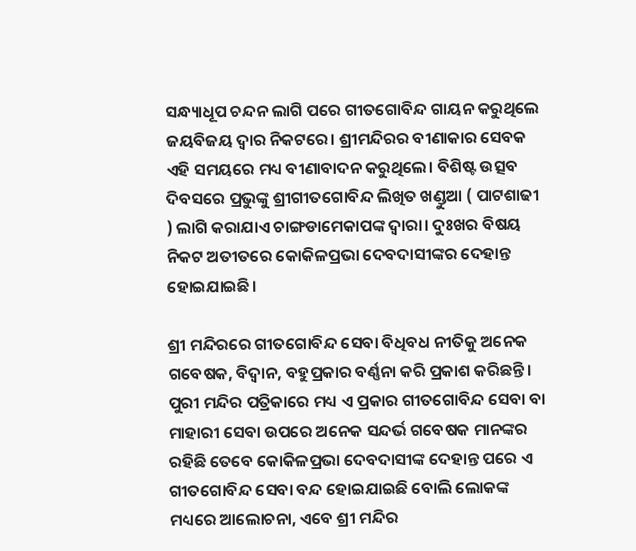ସନ୍ଧ୍ୟାଧୂପ ଚନ୍ଦନ ଲାଗି ପରେ ଗୀତଗୋବିନ୍ଦ ଗାୟନ କରୁଥିଲେ ଜୟବିଜୟ ଦ୍ୱାର ନିକଟରେ। ଶ୍ରୀମନ୍ଦିରର ବୀଣାକାର ସେବକ ଏହି ସମୟରେ ମଧ୍ୟ ବୀଣାବାଦନ କରୁଥିଲେ। ବିଶିଷ୍ଟ ଉତ୍ସବ ଦିବସରେ ପ୍ରଭୁଙ୍କୁ ଶ୍ରୀଗୀତଗୋବିନ୍ଦ ଲିଖିତ ଖଣ୍ଡୁଆ ( ପାଟଶାଢୀ ) ଲାଗି କରାଯାଏ ଚାଙ୍ଗଡାମେକାପଙ୍କ ଦ୍ୱାରା। ଦୁଃଖର ବିଷୟ ନିକଟ ଅତୀତରେ କୋକିଳପ୍ରଭା ଦେବଦାସୀଙ୍କର ଦେହାନ୍ତ ହୋଇଯାଇଛି।

ଶ୍ରୀ ମନ୍ଦିରରେ ଗୀତଗୋବିନ୍ଦ ସେବା ବିଧିବଧ ନୀତିକୁ ଅନେକ ଗବେଷକ, ବିଦ୍ୱାନ, ବହୁପ୍ରକାର ବର୍ଣ୍ଣନା କରି ପ୍ରକାଶ କରିଛନ୍ତି। ପୁରୀ ମନ୍ଦିର ପତ୍ରିକାରେ ମଧ୍ୟ ଏ ପ୍ରକାର ଗୀତଗୋବିନ୍ଦ ସେବା ବା ମାହାରୀ ସେବା ଉପରେ ଅନେକ ସନ୍ଦର୍ଭ ଗବେଷକ ମାନଙ୍କର ରହିଛି ତେବେ କୋକିଳପ୍ରଭା ଦେବଦାସୀଙ୍କ ଦେହାନ୍ତ ପରେ ଏ ଗୀତଗୋବିନ୍ଦ ସେବା ବନ୍ଦ ହୋଇଯାଇଛି ବୋଲି ଲୋକଙ୍କ ମଧ୍ୟରେ ଆଲୋଚନା, ଏବେ ଶ୍ରୀ ମନ୍ଦିର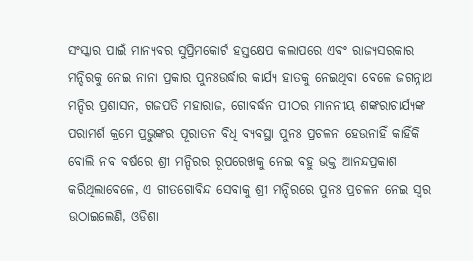ସଂସ୍କାର ପାଇଁ ମାନ୍ୟବର ସୁପ୍ରିମକୋର୍ଟ ହସ୍ତକ୍ଷେପ କଲାପରେ ଏବଂ ରାଜ୍ୟସରକାର ମନ୍ଦିରକୁ ନେଇ ନାନା ପ୍ରକାର ପୁନଃଉର୍ଦ୍ଧାର କାର୍ଯ୍ୟ ହାତକୁ ନେଇଥିବା ବେଳେ ଜଗନ୍ନାଥ ମନ୍ଦିର ପ୍ରଶାସନ, ଗଜପତି ମହାରାଜ, ଗୋବର୍ଦ୍ଧନ ପୀଠର ମାନନୀୟ ଶଙ୍କରାଚାର୍ଯ୍ୟଙ୍କ ପରାମର୍ଶ କ୍ରମେ ପ୍ରଭୁଙ୍କର ପୂରାତନ ବିଧି ବ୍ୟବସ୍ଥା ପୁନଃ ପ୍ରଚଳନ ହେଉନାହିଁ କାହିଁକି ବୋଲି ନବ ବର୍ଷରେ ଶ୍ରୀ ମନ୍ଦିରର ରୂପରେଖକୁ ନେଇ ବହୁ ଭକ୍ତ ଆନନ୍ଦପ୍ରକାଶ କରିଥିଲାବେଳେ, ଏ ଗୀତଗୋବିନ୍ଦ ସେବାକୁ ଶ୍ରୀ ମନ୍ଦିରରେ ପୁନଃ ପ୍ରଚଳନ ନେଇ ସ୍ୱର ଉଠାଇଲେଣି, ଓଡିଶା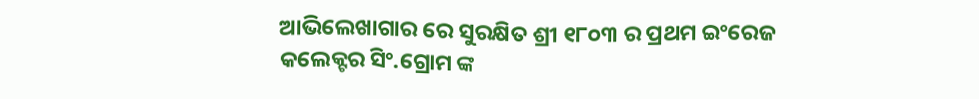ଆଭିଲେଖାଗାର ରେ ସୁରକ୍ଷିତ ଶ୍ରୀ ୧୮୦୩ ର ପ୍ରଥମ ଇଂରେଜ କଲେକ୍ଟର ସିଂ.ଗ୍ରୋମ ଙ୍କ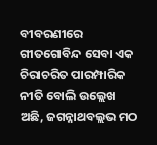ବୀବରଣୀରେ ଗୀତଗୋବିନ୍ଦ ସେବା ଏକ ଚିରାଚରିତ ପାରମ୍ପାରିକ ନୀତି ବୋଲି ଉଲ୍ଲେଖ ଅଛି, ଜଗନ୍ନାଥବଲ୍ଲଭ ମଠ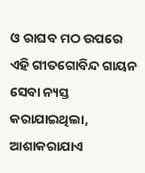ଓ ରାଘବ ମଠ ଉପରେ ଏହି ଗୀତଗୋବିନ୍ଦ ଗାୟନ ସେବା ନ୍ୟସ୍ତ କରାଯାଇଥିଲା, ଆଶାକରାଯାଏ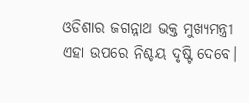ଓଡିଶାର ଜଗନ୍ନାଥ ଭକ୍ତ ମୁଖ୍ୟମନ୍ତ୍ରୀ ଏହା ଉପରେ ନିଶ୍ଚୟ ଦୃଷ୍ଟି ଦେବେ।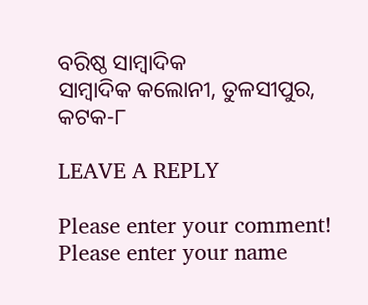ବରିଷ୍ଠ ସାମ୍ବାଦିକ
ସାମ୍ବାଦିକ କଲୋନୀ, ତୁଳସୀପୁର, କଟକ-୮

LEAVE A REPLY

Please enter your comment!
Please enter your name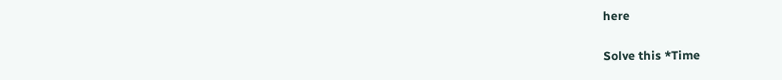here

Solve this *Time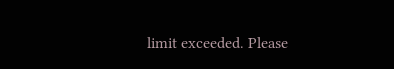limit exceeded. Please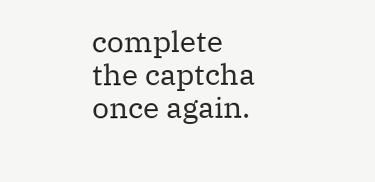complete the captcha once again.